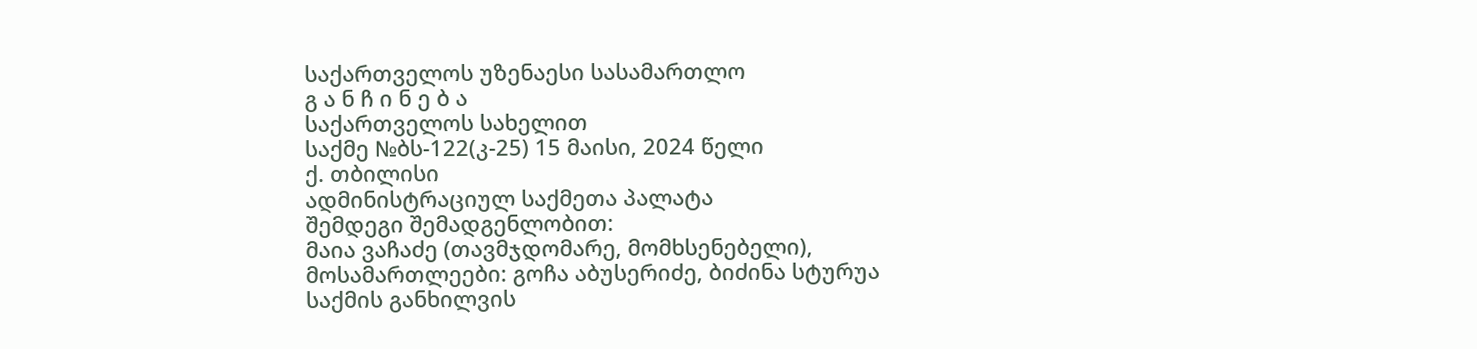საქართველოს უზენაესი სასამართლო
გ ა ნ ჩ ი ნ ე ბ ა
საქართველოს სახელით
საქმე №ბს-122(კ-25) 15 მაისი, 2024 წელი
ქ. თბილისი
ადმინისტრაციულ საქმეთა პალატა
შემდეგი შემადგენლობით:
მაია ვაჩაძე (თავმჯდომარე, მომხსენებელი),
მოსამართლეები: გოჩა აბუსერიძე, ბიძინა სტურუა
საქმის განხილვის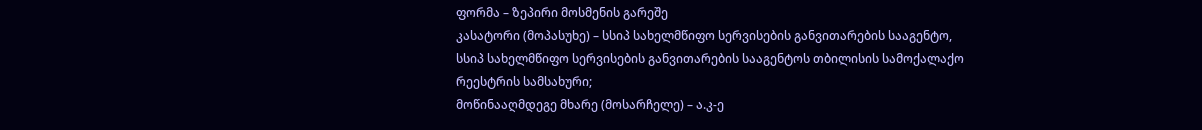ფორმა – ზეპირი მოსმენის გარეშე
კასატორი (მოპასუხე) – სსიპ სახელმწიფო სერვისების განვითარების სააგენტო, სსიპ სახელმწიფო სერვისების განვითარების სააგენტოს თბილისის სამოქალაქო რეესტრის სამსახური;
მოწინააღმდეგე მხარე (მოსარჩელე) – ა.კ-ე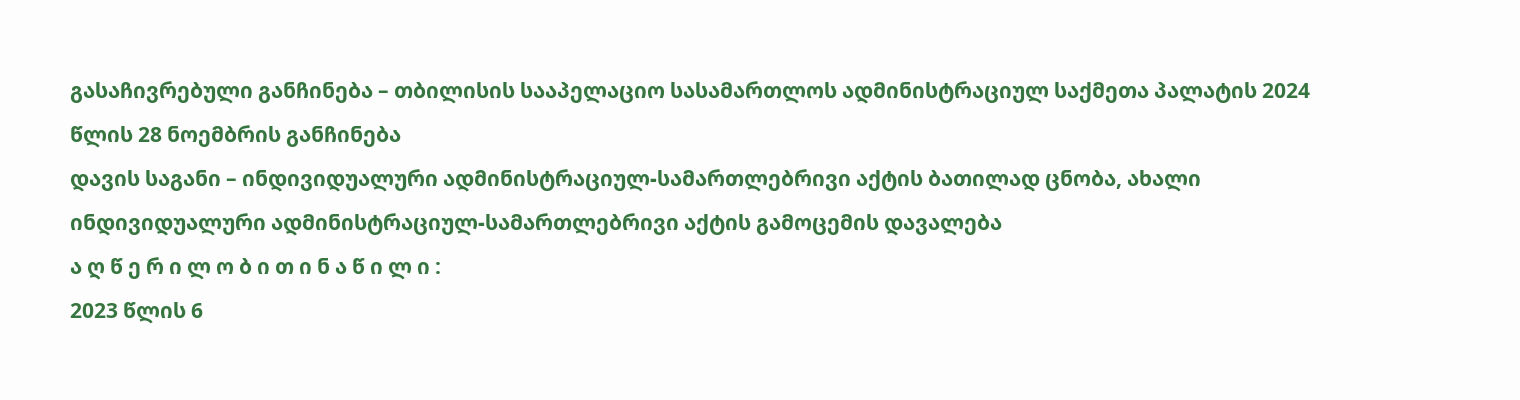გასაჩივრებული განჩინება – თბილისის სააპელაციო სასამართლოს ადმინისტრაციულ საქმეთა პალატის 2024 წლის 28 ნოემბრის განჩინება
დავის საგანი – ინდივიდუალური ადმინისტრაციულ-სამართლებრივი აქტის ბათილად ცნობა, ახალი ინდივიდუალური ადმინისტრაციულ-სამართლებრივი აქტის გამოცემის დავალება
ა ღ წ ე რ ი ლ ო ბ ი თ ი ნ ა წ ი ლ ი :
2023 წლის 6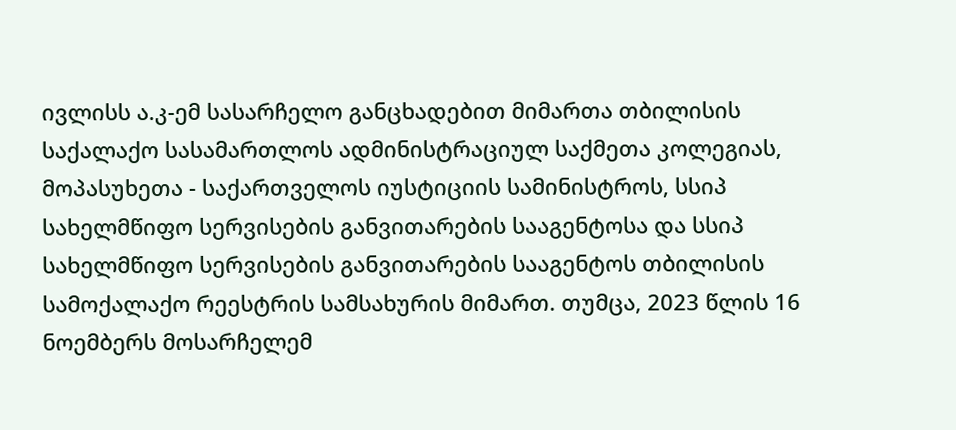ივლისს ა.კ-ემ სასარჩელო განცხადებით მიმართა თბილისის საქალაქო სასამართლოს ადმინისტრაციულ საქმეთა კოლეგიას, მოპასუხეთა - საქართველოს იუსტიციის სამინისტროს, სსიპ სახელმწიფო სერვისების განვითარების სააგენტოსა და სსიპ სახელმწიფო სერვისების განვითარების სააგენტოს თბილისის სამოქალაქო რეესტრის სამსახურის მიმართ. თუმცა, 2023 წლის 16 ნოემბერს მოსარჩელემ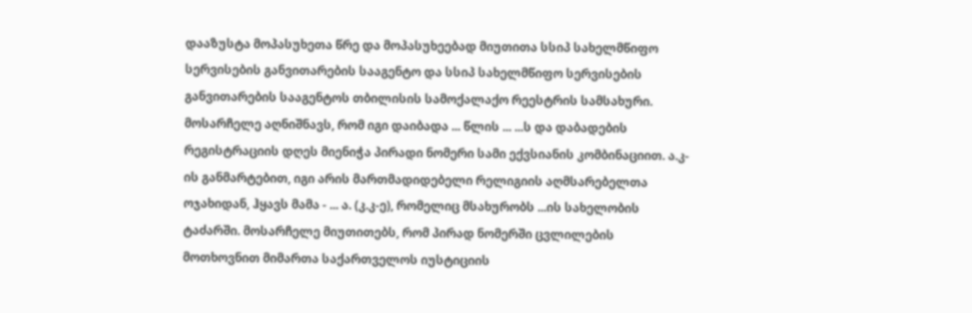დააზუსტა მოპასუხეთა წრე და მოპასუხეებად მიუთითა სსიპ სახელმწიფო სერვისების განვითარების სააგენტო და სსიპ სახელმწიფო სერვისების განვითარების სააგენტოს თბილისის სამოქალაქო რეესტრის სამსახური.
მოსარჩელე აღნიშნავს, რომ იგი დაიბადა ... წლის ... ...ს და დაბადების რეგისტრაციის დღეს მიენიჭა პირადი ნომერი სამი ექვსიანის კომბინაციით. ა.კ-ის განმარტებით, იგი არის მართმადიდებელი რელიგიის აღმსარებელთა ოჯახიდან, ჰყავს მამა - ... ა. (კ.კ-ე), რომელიც მსახურობს ...ის სახელობის ტაძარში. მოსარჩელე მიუთითებს, რომ პირად ნომერში ცვლილების მოთხოვნით მიმართა საქართველოს იუსტიციის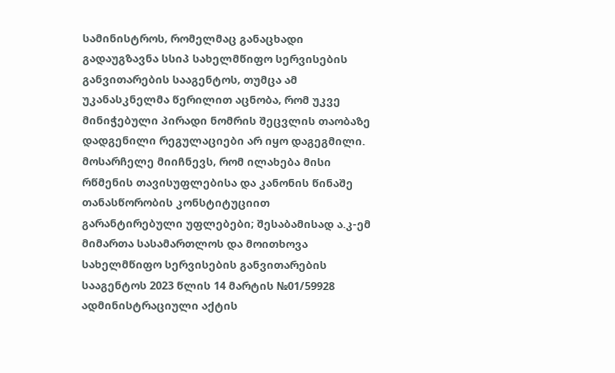სამინისტროს, რომელმაც განაცხადი გადაუგზავნა სსიპ სახელმწიფო სერვისების განვითარების სააგენტოს, თუმცა ამ უკანასკნელმა წერილით აცნობა, რომ უკვე მინიჭებული პირადი ნომრის შეცვლის თაობაზე დადგენილი რეგულაციები არ იყო დაგეგმილი. მოსარჩელე მიიჩნევს, რომ ილახება მისი რწმენის თავისუფლებისა და კანონის წინაშე თანასწორობის კონსტიტუციით გარანტირებული უფლებები; შესაბამისად ა.კ-ემ მიმართა სასამართლოს და მოითხოვა სახელმწიფო სერვისების განვითარების სააგენტოს 2023 წლის 14 მარტის №01/59928 ადმინისტრაციული აქტის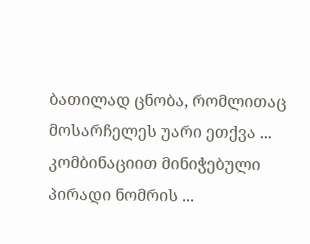ბათილად ცნობა, რომლითაც მოსარჩელეს უარი ეთქვა ... კომბინაციით მინიჭებული პირადი ნომრის ...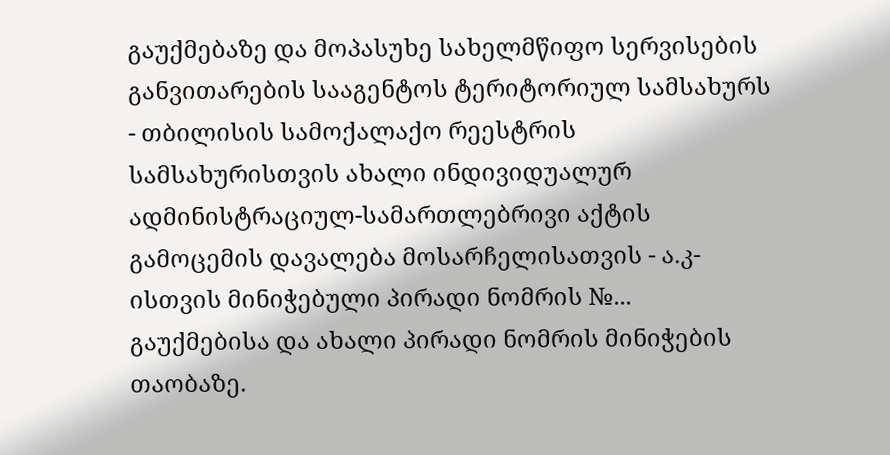გაუქმებაზე და მოპასუხე სახელმწიფო სერვისების განვითარების სააგენტოს ტერიტორიულ სამსახურს - თბილისის სამოქალაქო რეესტრის სამსახურისთვის ახალი ინდივიდუალურ ადმინისტრაციულ-სამართლებრივი აქტის გამოცემის დავალება მოსარჩელისათვის - ა.კ-ისთვის მინიჭებული პირადი ნომრის №... გაუქმებისა და ახალი პირადი ნომრის მინიჭების თაობაზე.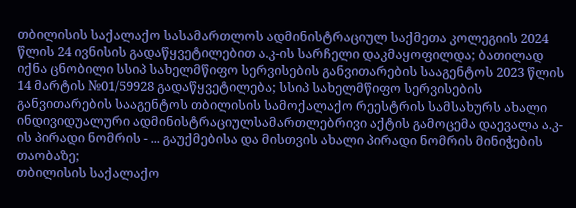თბილისის საქალაქო სასამართლოს ადმინისტრაციულ საქმეთა კოლეგიის 2024 წლის 24 ივნისის გადაწყვეტილებით ა.კ-ის სარჩელი დაკმაყოფილდა; ბათილად იქნა ცნობილი სსიპ სახელმწიფო სერვისების განვითარების სააგენტოს 2023 წლის 14 მარტის №01/59928 გადაწყვეტილება; სსიპ სახელმწიფო სერვისების განვითარების სააგენტოს თბილისის სამოქალაქო რეესტრის სამსახურს ახალი ინდივიდუალური ადმინისტრაციულსამართლებრივი აქტის გამოცემა დაევალა ა.კ-ის პირადი ნომრის - ... გაუქმებისა და მისთვის ახალი პირადი ნომრის მინიჭების თაობაზე;
თბილისის საქალაქო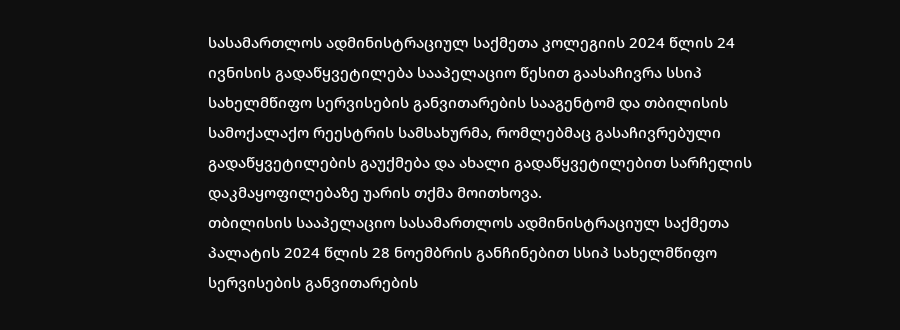სასამართლოს ადმინისტრაციულ საქმეთა კოლეგიის 2024 წლის 24 ივნისის გადაწყვეტილება სააპელაციო წესით გაასაჩივრა სსიპ სახელმწიფო სერვისების განვითარების სააგენტომ და თბილისის სამოქალაქო რეესტრის სამსახურმა, რომლებმაც გასაჩივრებული გადაწყვეტილების გაუქმება და ახალი გადაწყვეტილებით სარჩელის დაკმაყოფილებაზე უარის თქმა მოითხოვა.
თბილისის სააპელაციო სასამართლოს ადმინისტრაციულ საქმეთა პალატის 2024 წლის 28 ნოემბრის განჩინებით სსიპ სახელმწიფო სერვისების განვითარების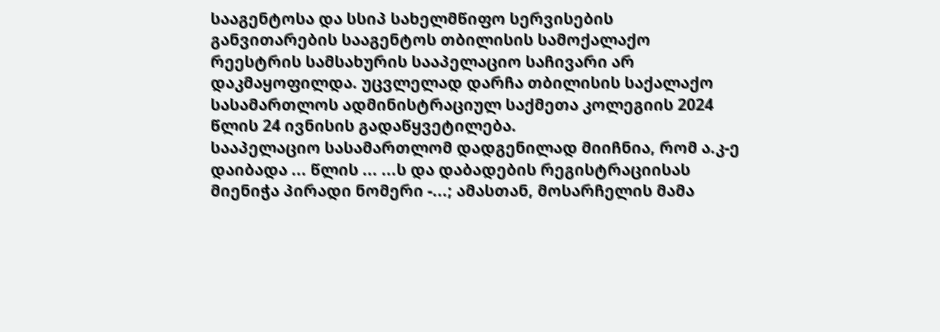სააგენტოსა და სსიპ სახელმწიფო სერვისების განვითარების სააგენტოს თბილისის სამოქალაქო რეესტრის სამსახურის სააპელაციო საჩივარი არ დაკმაყოფილდა. უცვლელად დარჩა თბილისის საქალაქო სასამართლოს ადმინისტრაციულ საქმეთა კოლეგიის 2024 წლის 24 ივნისის გადაწყვეტილება.
სააპელაციო სასამართლომ დადგენილად მიიჩნია, რომ ა.კ-ე დაიბადა ... წლის ... ...ს და დაბადების რეგისტრაციისას მიენიჭა პირადი ნომერი -...; ამასთან, მოსარჩელის მამა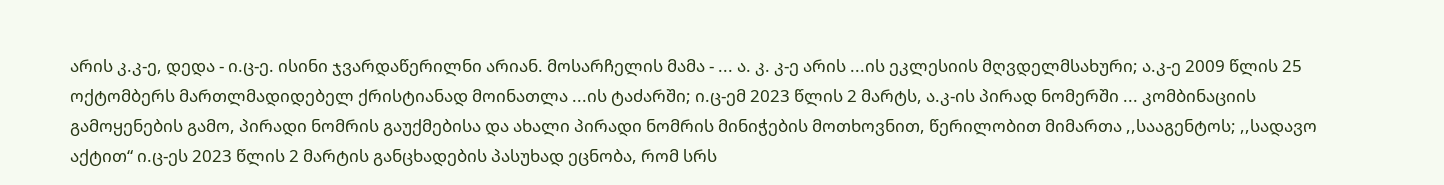არის კ.კ-ე, დედა - ი.ც-ე. ისინი ჯვარდაწერილნი არიან. მოსარჩელის მამა - ... ა. კ. კ-ე არის ...ის ეკლესიის მღვდელმსახური; ა.კ-ე 2009 წლის 25 ოქტომბერს მართლმადიდებელ ქრისტიანად მოინათლა ...ის ტაძარში; ი.ც-ემ 2023 წლის 2 მარტს, ა.კ-ის პირად ნომერში ... კომბინაციის გამოყენების გამო, პირადი ნომრის გაუქმებისა და ახალი პირადი ნომრის მინიჭების მოთხოვნით, წერილობით მიმართა ,,სააგენტოს; ,,სადავო აქტით“ ი.ც-ეს 2023 წლის 2 მარტის განცხადების პასუხად ეცნობა, რომ სრს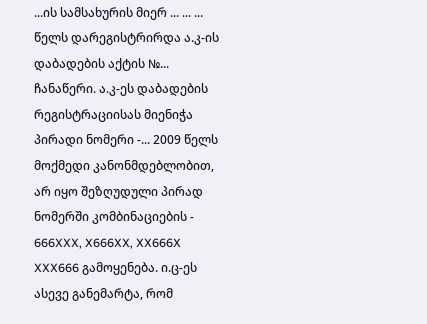...ის სამსახურის მიერ ... ... ... წელს დარეგისტრირდა ა.კ-ის დაბადების აქტის №... ჩანაწერი. ა.კ-ეს დაბადების რეგისტრაციისას მიენიჭა პირადი ნომერი -... 2009 წელს მოქმედი კანონმდებლობით, არ იყო შეზღუდული პირად ნომერში კომბინაციების - 666XXX, X666XX, XX666X XXX666 გამოყენება. ი.ც-ეს ასევე განემარტა, რომ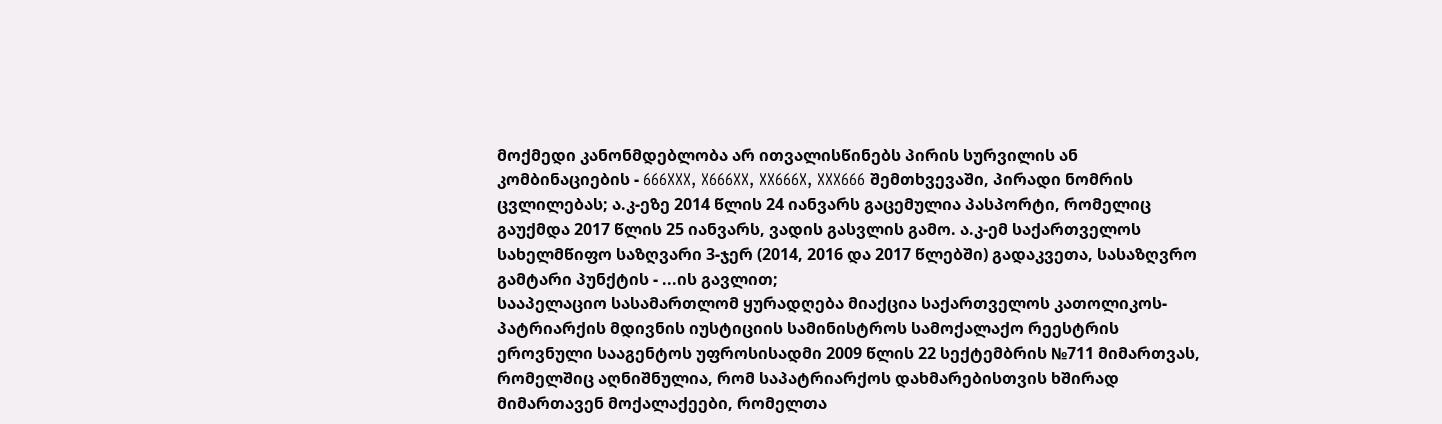მოქმედი კანონმდებლობა არ ითვალისწინებს პირის სურვილის ან კომბინაციების - 666XXX, X666XX, XX666X, XXX666 შემთხვევაში, პირადი ნომრის ცვლილებას; ა.კ-ეზე 2014 წლის 24 იანვარს გაცემულია პასპორტი, რომელიც გაუქმდა 2017 წლის 25 იანვარს, ვადის გასვლის გამო. ა.კ-ემ საქართველოს სახელმწიფო საზღვარი 3-ჯერ (2014, 2016 და 2017 წლებში) გადაკვეთა, სასაზღვრო გამტარი პუნქტის - ...ის გავლით;
სააპელაციო სასამართლომ ყურადღება მიაქცია საქართველოს კათოლიკოს-პატრიარქის მდივნის იუსტიციის სამინისტროს სამოქალაქო რეესტრის ეროვნული სააგენტოს უფროსისადმი 2009 წლის 22 სექტემბრის №711 მიმართვას, რომელშიც აღნიშნულია, რომ საპატრიარქოს დახმარებისთვის ხშირად მიმართავენ მოქალაქეები, რომელთა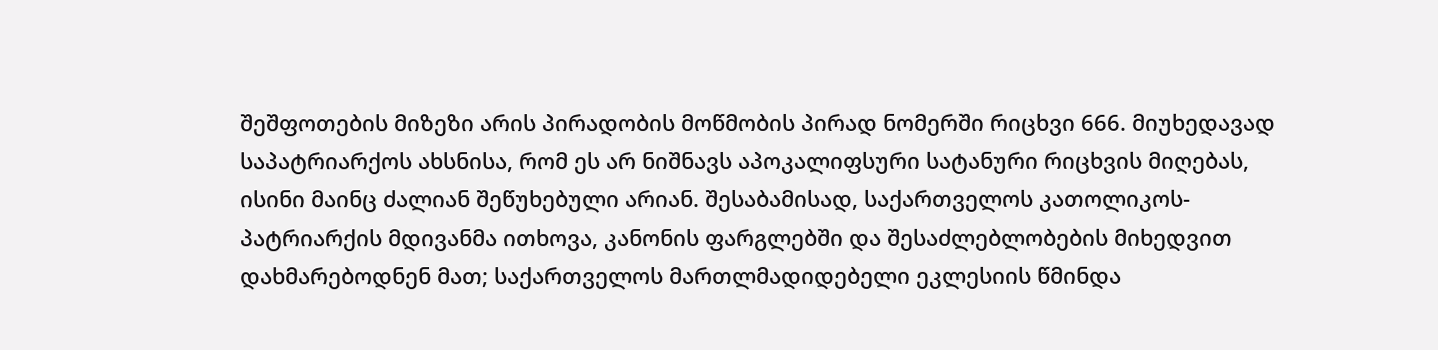შეშფოთების მიზეზი არის პირადობის მოწმობის პირად ნომერში რიცხვი 666. მიუხედავად საპატრიარქოს ახსნისა, რომ ეს არ ნიშნავს აპოკალიფსური სატანური რიცხვის მიღებას, ისინი მაინც ძალიან შეწუხებული არიან. შესაბამისად, საქართველოს კათოლიკოს-პატრიარქის მდივანმა ითხოვა, კანონის ფარგლებში და შესაძლებლობების მიხედვით დახმარებოდნენ მათ; საქართველოს მართლმადიდებელი ეკლესიის წმინდა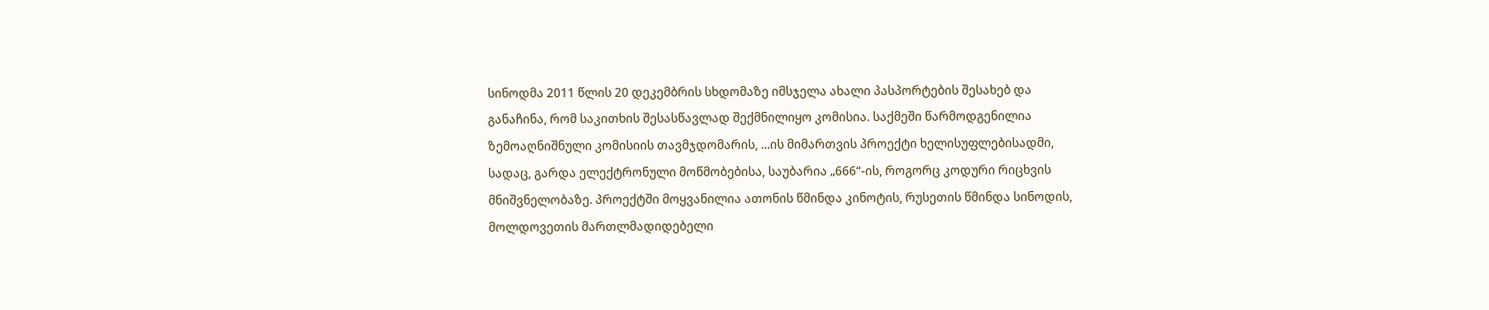სინოდმა 2011 წლის 20 დეკემბრის სხდომაზე იმსჯელა ახალი პასპორტების შესახებ და განაჩინა, რომ საკითხის შესასწავლად შექმნილიყო კომისია. საქმეში წარმოდგენილია ზემოაღნიშნული კომისიის თავმჯდომარის, ...ის მიმართვის პროექტი ხელისუფლებისადმი, სადაც, გარდა ელექტრონული მოწმობებისა, საუბარია „666“-ის, როგორც კოდური რიცხვის მნიშვნელობაზე. პროექტში მოყვანილია ათონის წმინდა კინოტის, რუსეთის წმინდა სინოდის, მოლდოვეთის მართლმადიდებელი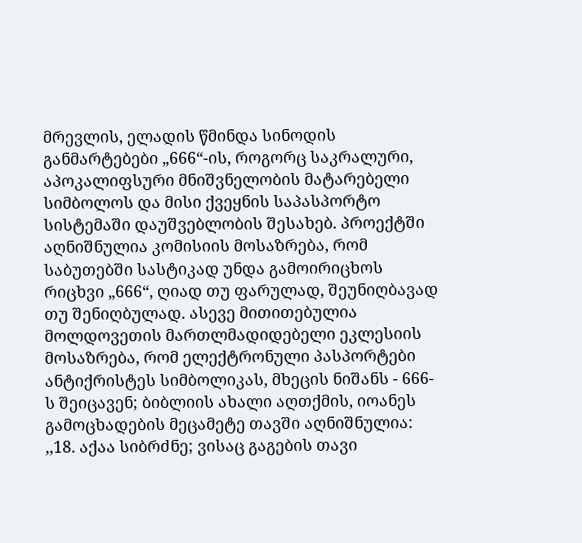მრევლის, ელადის წმინდა სინოდის განმარტებები „666“-ის, როგორც საკრალური, აპოკალიფსური მნიშვნელობის მატარებელი სიმბოლოს და მისი ქვეყნის საპასპორტო სისტემაში დაუშვებლობის შესახებ. პროექტში აღნიშნულია კომისიის მოსაზრება, რომ საბუთებში სასტიკად უნდა გამოირიცხოს რიცხვი „666“, ღიად თუ ფარულად, შეუნიღბავად თუ შენიღბულად. ასევე მითითებულია მოლდოვეთის მართლმადიდებელი ეკლესიის მოსაზრება, რომ ელექტრონული პასპორტები ანტიქრისტეს სიმბოლიკას, მხეცის ნიშანს - 666-ს შეიცავენ; ბიბლიის ახალი აღთქმის, იოანეს გამოცხადების მეცამეტე თავში აღნიშნულია: ,,18. აქაა სიბრძნე; ვისაც გაგების თავი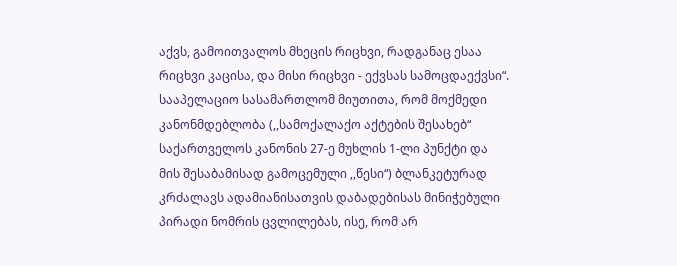აქვს, გამოითვალოს მხეცის რიცხვი, რადგანაც ესაა რიცხვი კაცისა, და მისი რიცხვი - ექვსას სამოცდაექვსი“.
სააპელაციო სასამართლომ მიუთითა, რომ მოქმედი კანონმდებლობა (,,სამოქალაქო აქტების შესახებ“ საქართველოს კანონის 27-ე მუხლის 1-ლი პუნქტი და მის შესაბამისად გამოცემული ,,წესი“) ბლანკეტურად კრძალავს ადამიანისათვის დაბადებისას მინიჭებული პირადი ნომრის ცვლილებას, ისე, რომ არ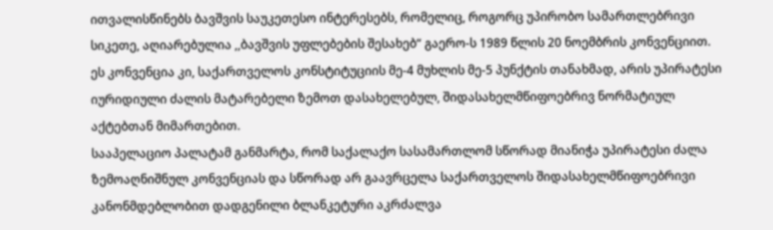ითვალისწინებს ბავშვის საუკეთესო ინტერესებს, რომელიც, როგორც უპირობო სამართლებრივი სიკეთე, აღიარებულია ,,ბავშვის უფლებების შესახებ“ გაერო-ს 1989 წლის 20 ნოემბრის კონვენციით. ეს კონვენცია კი, საქართველოს კონსტიტუციის მე-4 მუხლის მე-5 პუნქტის თანახმად, არის უპირატესი იურიდიული ძალის მატარებელი ზემოთ დასახელებულ, შიდასახელმწიფოებრივ ნორმატიულ აქტებთან მიმართებით.
სააპელაციო პალატამ განმარტა, რომ საქალაქო სასამართლომ სწორად მიანიჭა უპირატესი ძალა ზემოაღნიშნულ კონვენციას და სწორად არ გაავრცელა საქართველოს შიდასახელმწიფოებრივი კანონმდებლობით დადგენილი ბლანკეტური აკრძალვა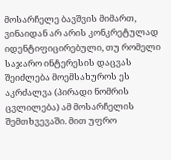მოსარჩელე ბავშვის მიმართ, ვინაიდან არ არის კონკრეტულად იდენტიფიცირებული, თუ რომელი საჯარო ინტერესის დაცვას შეიძლება მოემსახუროს ეს აკრძალვა (პირადი ნომრის ცვლილება) ამ მოსარჩელის შემთხვევაში. მით უფრო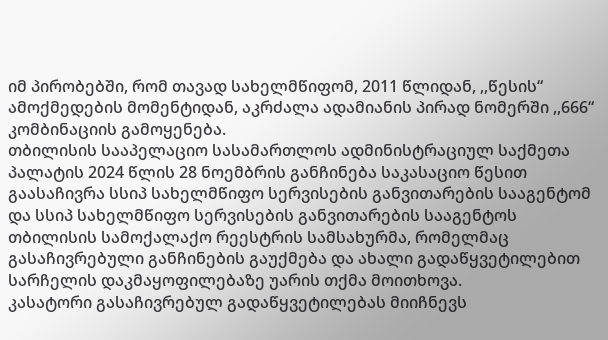იმ პირობებში, რომ თავად სახელმწიფომ, 2011 წლიდან, ,,წესის“ ამოქმედების მომენტიდან, აკრძალა ადამიანის პირად ნომერში ,,666“ კომბინაციის გამოყენება.
თბილისის სააპელაციო სასამართლოს ადმინისტრაციულ საქმეთა პალატის 2024 წლის 28 ნოემბრის განჩინება საკასაციო წესით გაასაჩივრა სსიპ სახელმწიფო სერვისების განვითარების სააგენტომ და სსიპ სახელმწიფო სერვისების განვითარების სააგენტოს თბილისის სამოქალაქო რეესტრის სამსახურმა, რომელმაც გასაჩივრებული განჩინების გაუქმება და ახალი გადაწყვეტილებით სარჩელის დაკმაყოფილებაზე უარის თქმა მოითხოვა.
კასატორი გასაჩივრებულ გადაწყვეტილებას მიიჩნევს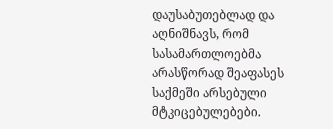დაუსაბუთებლად და აღნიშნავს, რომ სასამართლოებმა არასწორად შეაფასეს საქმეში არსებული მტკიცებულებები.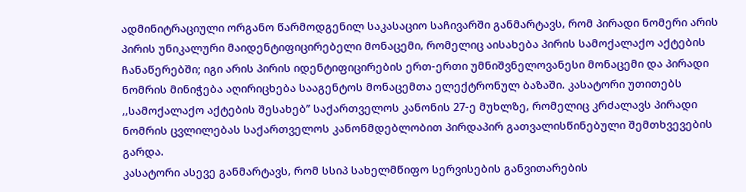ადმინიტრაციული ორგანო წარმოდგენილ საკასაციო საჩივარში განმარტავს, რომ პირადი ნომერი არის პირის უნიკალური მაიდენტიფიცირებელი მონაცემი, რომელიც აისახება პირის სამოქალაქო აქტების ჩანაწერებში; იგი არის პირის იდენტიფიცირების ერთ-ერთი უმნიშვნელოვანესი მონაცემი და პირადი ნომრის მინიჭება აღირიცხება სააგენტოს მონაცემთა ელექტრონულ ბაზაში. კასატორი უთითებს ,,სამოქალაქო აქტების შესახებ’’ საქართველოს კანონის 27-ე მუხლზე, რომელიც კრძალავს პირადი ნომრის ცვლილებას საქართველოს კანონმდებლობით პირდაპირ გათვალისწინებული შემთხვევების გარდა.
კასატორი ასევე განმარტავს, რომ სსიპ სახელმწიფო სერვისების განვითარების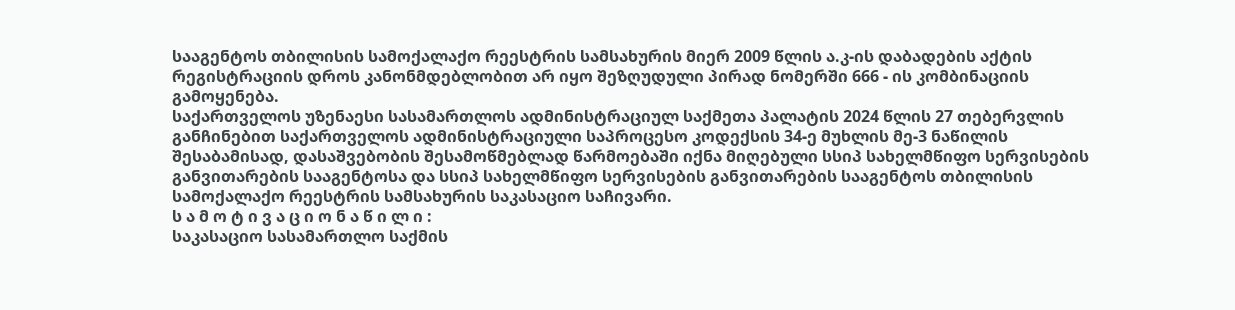სააგენტოს თბილისის სამოქალაქო რეესტრის სამსახურის მიერ 2009 წლის ა.კ-ის დაბადების აქტის რეგისტრაციის დროს კანონმდებლობით არ იყო შეზღუდული პირად ნომერში 666 - ის კომბინაციის გამოყენება.
საქართველოს უზენაესი სასამართლოს ადმინისტრაციულ საქმეთა პალატის 2024 წლის 27 თებერვლის განჩინებით საქართველოს ადმინისტრაციული საპროცესო კოდექსის 34-ე მუხლის მე-3 ნაწილის შესაბამისად, დასაშვებობის შესამოწმებლად წარმოებაში იქნა მიღებული სსიპ სახელმწიფო სერვისების განვითარების სააგენტოსა და სსიპ სახელმწიფო სერვისების განვითარების სააგენტოს თბილისის სამოქალაქო რეესტრის სამსახურის საკასაციო საჩივარი.
ს ა მ ო ტ ი ვ ა ც ი ო ნ ა წ ი ლ ი :
საკასაციო სასამართლო საქმის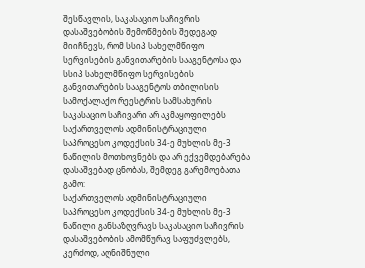შესწავლის, საკასაციო საჩივრის დასაშვებობის შემოწმების შედეგად მიიჩნევს, რომ სსიპ სახელმწიფო სერვისების განვითარების სააგენტოსა და სსიპ სახელმწიფო სერვისების განვითარების სააგენტოს თბილისის სამოქალაქო რეესტრის სამსახურის საკასაციო საჩივარი არ აკმაყოფილებს საქართველოს ადმინისტრაციული საპროცესო კოდექსის 34-ე მუხლის მე-3 ნაწილის მოთხოვნებს და არ ექვემდებარება დასაშვებად ცნობას, შემდეგ გარემოებათა გამო:
საქართველოს ადმინისტრაციული საპროცესო კოდექსის 34-ე მუხლის მე-3 ნაწილი განსაზღვრავს საკასაციო საჩივრის დასაშვებობის ამომწურავ საფუძვლებს, კერძოდ, აღნიშნული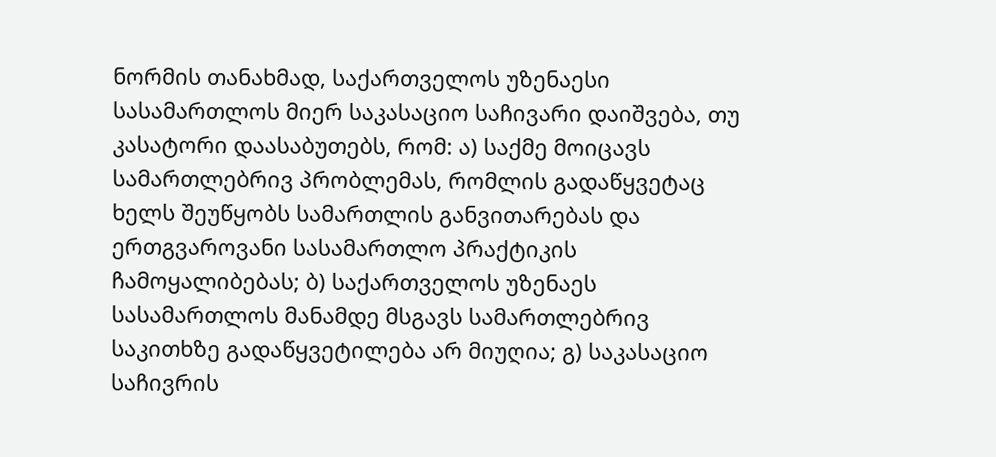ნორმის თანახმად, საქართველოს უზენაესი სასამართლოს მიერ საკასაციო საჩივარი დაიშვება, თუ კასატორი დაასაბუთებს, რომ: ა) საქმე მოიცავს სამართლებრივ პრობლემას, რომლის გადაწყვეტაც ხელს შეუწყობს სამართლის განვითარებას და ერთგვაროვანი სასამართლო პრაქტიკის ჩამოყალიბებას; ბ) საქართველოს უზენაეს სასამართლოს მანამდე მსგავს სამართლებრივ საკითხზე გადაწყვეტილება არ მიუღია; გ) საკასაციო საჩივრის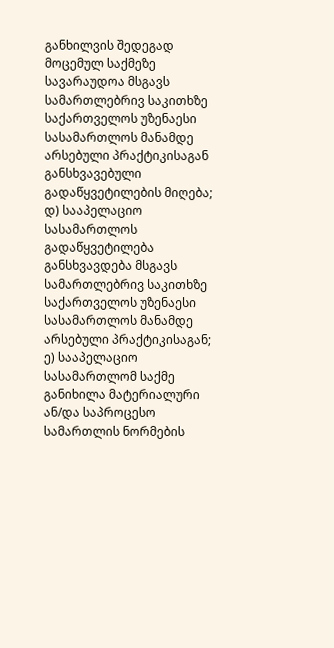განხილვის შედეგად მოცემულ საქმეზე სავარაუდოა მსგავს სამართლებრივ საკითხზე საქართველოს უზენაესი სასამართლოს მანამდე არსებული პრაქტიკისაგან განსხვავებული გადაწყვეტილების მიღება; დ) სააპელაციო სასამართლოს გადაწყვეტილება განსხვავდება მსგავს სამართლებრივ საკითხზე საქართველოს უზენაესი სასამართლოს მანამდე არსებული პრაქტიკისაგან; ე) სააპელაციო სასამართლომ საქმე განიხილა მატერიალური ან/და საპროცესო სამართლის ნორმების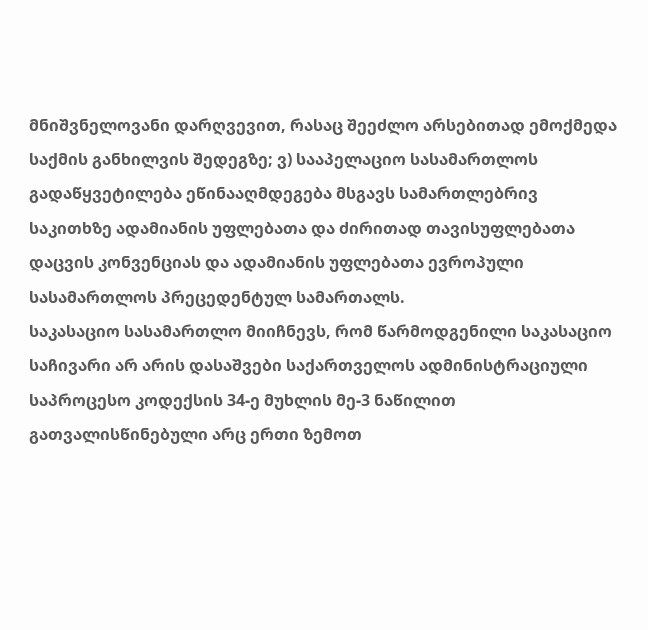მნიშვნელოვანი დარღვევით, რასაც შეეძლო არსებითად ემოქმედა საქმის განხილვის შედეგზე; ვ) სააპელაციო სასამართლოს გადაწყვეტილება ეწინააღმდეგება მსგავს სამართლებრივ საკითხზე ადამიანის უფლებათა და ძირითად თავისუფლებათა დაცვის კონვენციას და ადამიანის უფლებათა ევროპული სასამართლოს პრეცედენტულ სამართალს.
საკასაციო სასამართლო მიიჩნევს, რომ წარმოდგენილი საკასაციო საჩივარი არ არის დასაშვები საქართველოს ადმინისტრაციული საპროცესო კოდექსის 34-ე მუხლის მე-3 ნაწილით გათვალისწინებული არც ერთი ზემოთ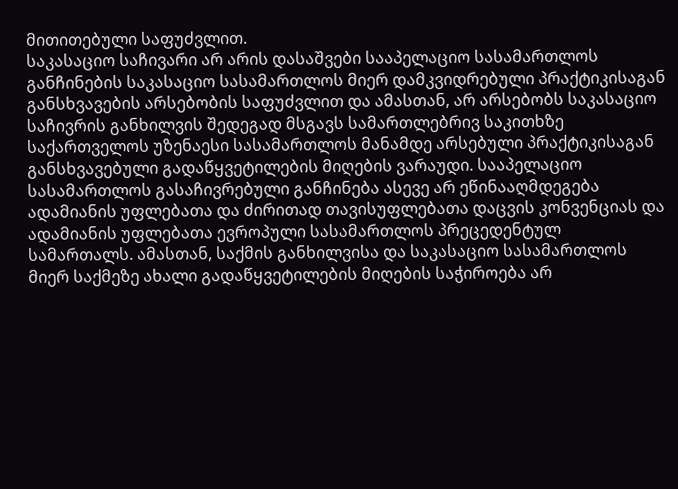მითითებული საფუძვლით.
საკასაციო საჩივარი არ არის დასაშვები სააპელაციო სასამართლოს განჩინების საკასაციო სასამართლოს მიერ დამკვიდრებული პრაქტიკისაგან განსხვავების არსებობის საფუძვლით და ამასთან, არ არსებობს საკასაციო საჩივრის განხილვის შედეგად მსგავს სამართლებრივ საკითხზე საქართველოს უზენაესი სასამართლოს მანამდე არსებული პრაქტიკისაგან განსხვავებული გადაწყვეტილების მიღების ვარაუდი. სააპელაციო სასამართლოს გასაჩივრებული განჩინება ასევე არ ეწინააღმდეგება ადამიანის უფლებათა და ძირითად თავისუფლებათა დაცვის კონვენციას და ადამიანის უფლებათა ევროპული სასამართლოს პრეცედენტულ სამართალს. ამასთან, საქმის განხილვისა და საკასაციო სასამართლოს მიერ საქმეზე ახალი გადაწყვეტილების მიღების საჭიროება არ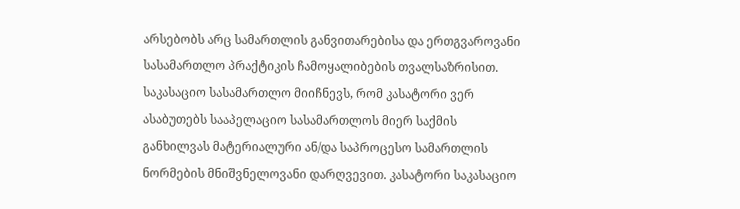არსებობს არც სამართლის განვითარებისა და ერთგვაროვანი სასამართლო პრაქტიკის ჩამოყალიბების თვალსაზრისით.
საკასაციო სასამართლო მიიჩნევს, რომ კასატორი ვერ ასაბუთებს სააპელაციო სასამართლოს მიერ საქმის განხილვას მატერიალური ან/და საპროცესო სამართლის ნორმების მნიშვნელოვანი დარღვევით. კასატორი საკასაციო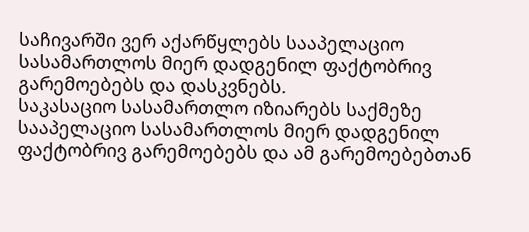საჩივარში ვერ აქარწყლებს სააპელაციო სასამართლოს მიერ დადგენილ ფაქტობრივ გარემოებებს და დასკვნებს.
საკასაციო სასამართლო იზიარებს საქმეზე სააპელაციო სასამართლოს მიერ დადგენილ ფაქტობრივ გარემოებებს და ამ გარემოებებთან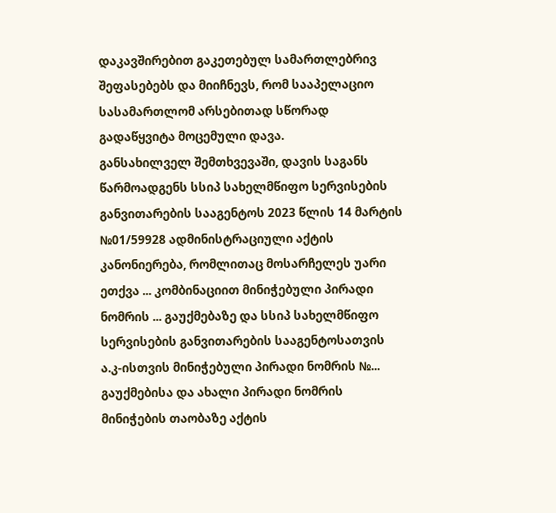დაკავშირებით გაკეთებულ სამართლებრივ შეფასებებს და მიიჩნევს, რომ სააპელაციო სასამართლომ არსებითად სწორად გადაწყვიტა მოცემული დავა.
განსახილველ შემთხვევაში, დავის საგანს წარმოადგენს სსიპ სახელმწიფო სერვისების განვითარების სააგენტოს 2023 წლის 14 მარტის №01/59928 ადმინისტრაციული აქტის კანონიერება, რომლითაც მოსარჩელეს უარი ეთქვა ... კომბინაციით მინიჭებული პირადი ნომრის ... გაუქმებაზე და სსიპ სახელმწიფო სერვისების განვითარების სააგენტოსათვის ა.კ-ისთვის მინიჭებული პირადი ნომრის №... გაუქმებისა და ახალი პირადი ნომრის მინიჭების თაობაზე აქტის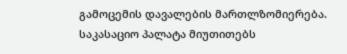გამოცემის დავალების მართლზომიერება.
საკასაციო პალატა მიუთითებს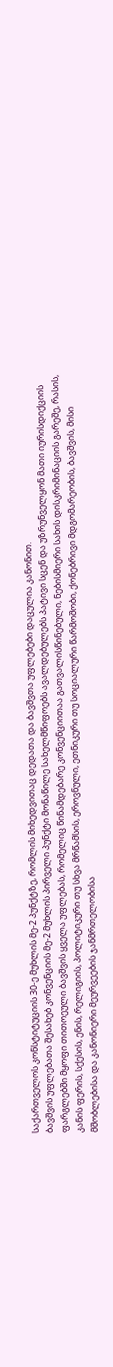საქართველოს კონსტიტუციის 30-ე მუხლის მე-2 პუნქტზე, რომლის მიხედვითაც დედათა და ბავშვთა უფლებები დაცულია კანონით.
ბავშვის უფლებათა შესახებ კონვენციის მე-2 მუხლის პირველი პუნქტი მონაწილე სახელმწიფოებს ავალდებულებს პატივი სცენ და უზრუნველყონ მათი იურისდიქციის ფარგლებში მყოფი თითოეული ბავშვის ყველა უფლებას, რომელიც წინამდებარე კონვენციითაა გათვალისწინებული, ნებისმიერი სახის დისკრიმინაციის გარეშე, რასის, კანის ფერის, სქესის, ენის, რელიგიის, პოლიტიკური თუ სხვა მრწამსის, ეროვნული, ეთნიკური თუ სოციალური წარმოშობი, ქონებრივი მდგომარეობის, ბავშვის, მისი მშობლებისა და კანონიერი მეურვეების ჯანმრთელობისა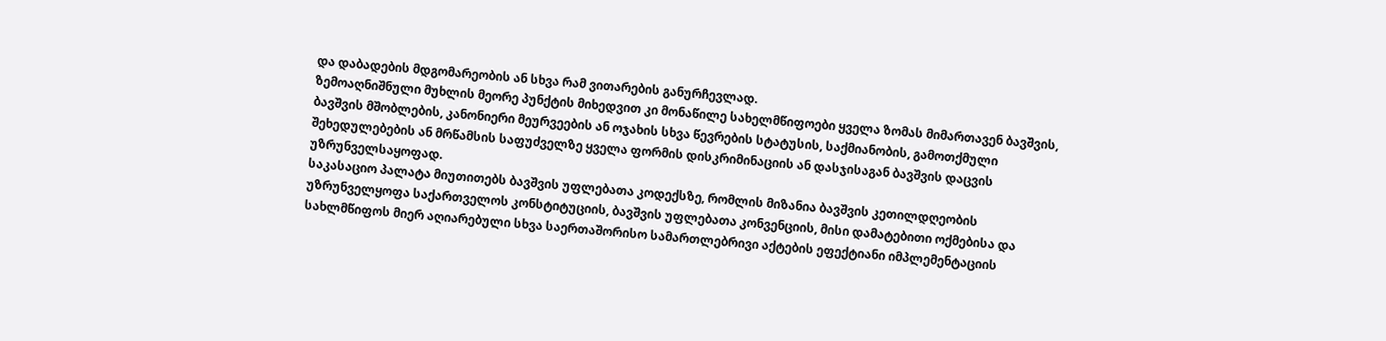და დაბადების მდგომარეობის ან სხვა რამ ვითარების განურჩევლად.
ზემოაღნიშნული მუხლის მეორე პუნქტის მიხედვით კი მონაწილე სახელმწიფოები ყველა ზომას მიმართავენ ბავშვის, ბავშვის მშობლების, კანონიერი მეურვეების ან ოჯახის სხვა წევრების სტატუსის, საქმიანობის, გამოთქმული შეხედულებების ან მრწამსის საფუძველზე ყველა ფორმის დისკრიმინაციის ან დასჯისაგან ბავშვის დაცვის უზრუნველსაყოფად.
საკასაციო პალატა მიუთითებს ბავშვის უფლებათა კოდექსზე, რომლის მიზანია ბავშვის კეთილდღეობის უზრუნველყოფა საქართველოს კონსტიტუციის, ბავშვის უფლებათა კონვენციის, მისი დამატებითი ოქმებისა და სახლმწიფოს მიერ აღიარებული სხვა საერთაშორისო სამართლებრივი აქტების ეფექტიანი იმპლემენტაციის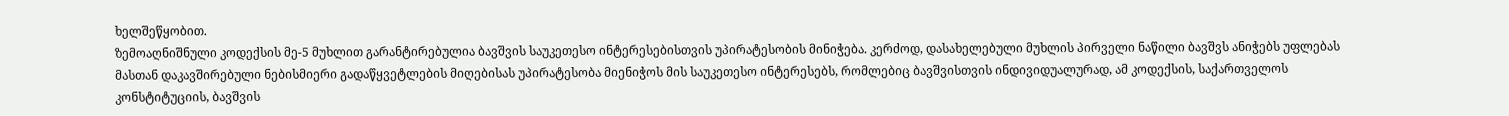ხელშეწყობით.
ზემოაღნიშნული კოდექსის მე-5 მუხლით გარანტირებულია ბავშვის საუკეთესო ინტერესებისთვის უპირატესობის მინიჭება. კერძოდ, დასახელებული მუხლის პირველი ნაწილი ბავშვს ანიჭებს უფლებას მასთან დაკავშირებული ნებისმიერი გადაწყვეტლების მიღებისას უპირატესობა მიენიჭოს მის საუკეთესო ინტერესებს, რომლებიც ბავშვისთვის ინდივიდუალურად, ამ კოდექსის, საქართველოს კონსტიტუციის, ბავშვის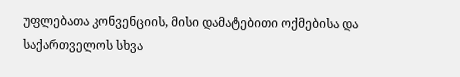უფლებათა კონვენციის, მისი დამატებითი ოქმებისა და საქართველოს სხვა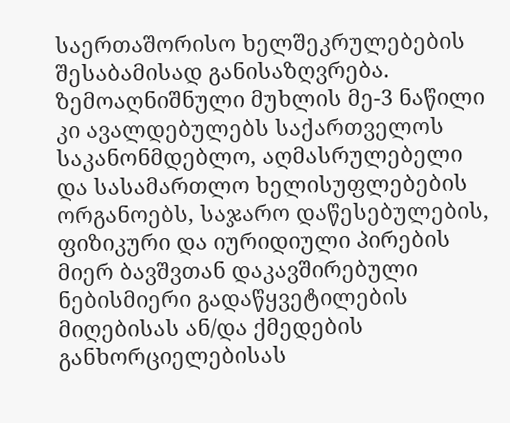საერთაშორისო ხელშეკრულებების შესაბამისად განისაზღვრება. ზემოაღნიშნული მუხლის მე-3 ნაწილი კი ავალდებულებს საქართველოს საკანონმდებლო, აღმასრულებელი და სასამართლო ხელისუფლებების ორგანოებს, საჯარო დაწესებულების, ფიზიკური და იურიდიული პირების მიერ ბავშვთან დაკავშირებული ნებისმიერი გადაწყვეტილების მიღებისას ან/და ქმედების განხორციელებისას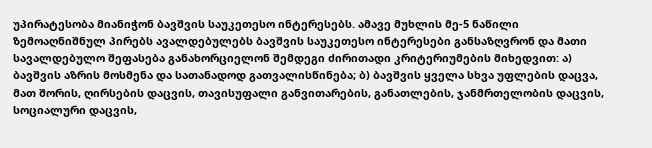უპირატესობა მიანიჭონ ბავშვის საუკეთესო ინტერესებს. ამავე მუხლის მე-5 ნაწილი ზემოაღნიშნულ პირებს ავალდებულებს ბავშვის საუკეთესო ინტერესები განსაზღვრონ და მათი სავალდებულო შეფასება განახორციელონ შემდეგი ძირითადი კრიტერიუმების მიხედვით: ა) ბავშვის აზრის მოსმენა და სათანადოდ გათვალისწინება; ბ) ბავშვის ყველა სხვა უფლების დაცვა, მათ შორის, ღირსების დაცვის, თავისუფალი განვითარების, განათლების, ჯანმრთელობის დაცვის, სოციალური დაცვის,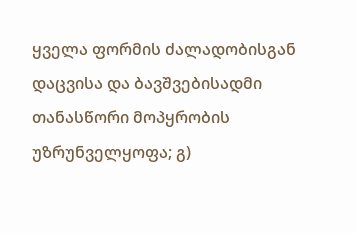ყველა ფორმის ძალადობისგან დაცვისა და ბავშვებისადმი თანასწორი მოპყრობის უზრუნველყოფა; გ)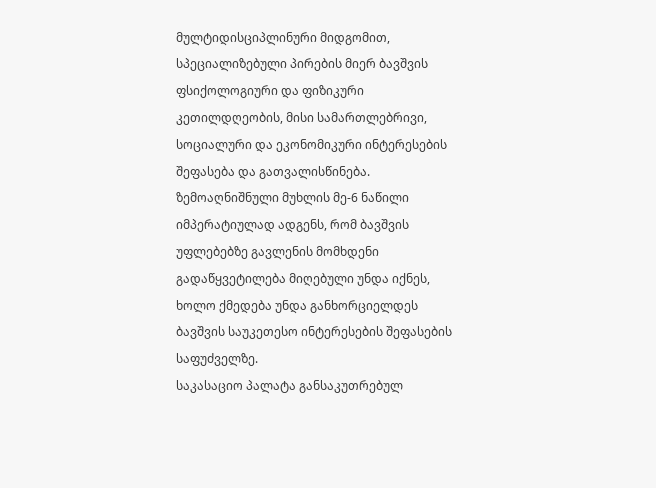მულტიდისციპლინური მიდგომით, სპეციალიზებული პირების მიერ ბავშვის ფსიქოლოგიური და ფიზიკური კეთილდღეობის, მისი სამართლებრივი, სოციალური და ეკონომიკური ინტერესების შეფასება და გათვალისწინება. ზემოაღნიშნული მუხლის მე-6 ნაწილი იმპერატიულად ადგენს, რომ ბავშვის უფლებებზე გავლენის მომხდენი გადაწყვეტილება მიღებული უნდა იქნეს, ხოლო ქმედება უნდა განხორციელდეს ბავშვის საუკეთესო ინტერესების შეფასების საფუძველზე.
საკასაციო პალატა განსაკუთრებულ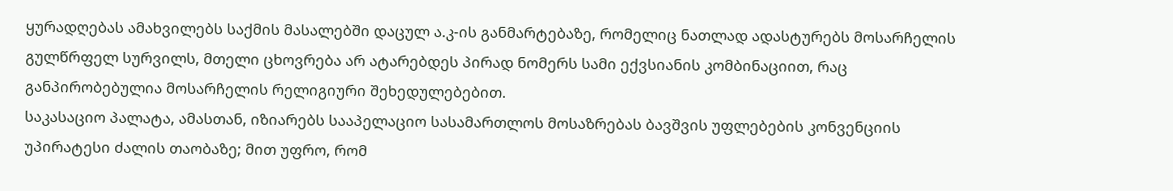ყურადღებას ამახვილებს საქმის მასალებში დაცულ ა.კ-ის განმარტებაზე, რომელიც ნათლად ადასტურებს მოსარჩელის გულწრფელ სურვილს, მთელი ცხოვრება არ ატარებდეს პირად ნომერს სამი ექვსიანის კომბინაციით, რაც განპირობებულია მოსარჩელის რელიგიური შეხედულებებით.
საკასაციო პალატა, ამასთან, იზიარებს სააპელაციო სასამართლოს მოსაზრებას ბავშვის უფლებების კონვენციის უპირატესი ძალის თაობაზე; მით უფრო, რომ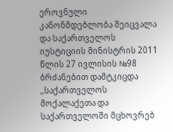ეროვნული კანონმდებლობა შეიცვალა და საქართველოს იუსტიციის მინისტრის 2011 წლის 27 ივლისის №98 ბრძანებით დამტკიცდა ,,საქართველოს მოქალაქეთა და საქართველოში მცხოვრებ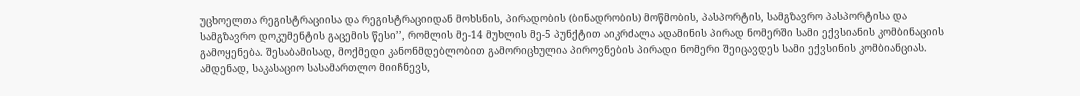უცხოელთა რეგისტრაციისა და რეგისტრაციიდან მოხსნის, პირადობის (ბინადრობის) მოწმობის, პასპორტის, სამგზავრო პასპორტისა და სამგზავრო დოკუმენტის გაცემის წესი’’, რომლის მე-14 მუხლის მე-5 პუნქტით აიკრძალა ადამინის პირად ნომერში სამი ექვსიანის კომბინაციის გამოყენება. შესაბამისად, მოქმედი კანონმდებლობით გამორიცხულია პიროვნების პირადი ნომერი შეიცავდეს სამი ექვსინის კომბიანციას.
ამდენად, საკასაციო სასამართლო მიიჩნევს,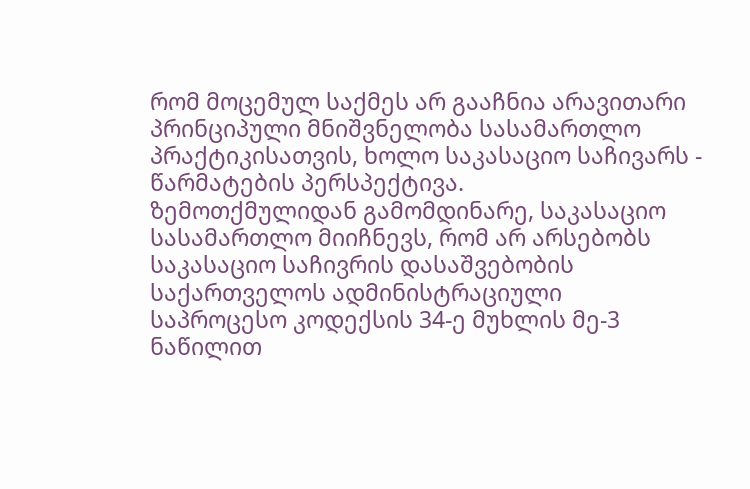რომ მოცემულ საქმეს არ გააჩნია არავითარი პრინციპული მნიშვნელობა სასამართლო პრაქტიკისათვის, ხოლო საკასაციო საჩივარს - წარმატების პერსპექტივა.
ზემოთქმულიდან გამომდინარე, საკასაციო სასამართლო მიიჩნევს, რომ არ არსებობს საკასაციო საჩივრის დასაშვებობის საქართველოს ადმინისტრაციული საპროცესო კოდექსის 34-ე მუხლის მე-3 ნაწილით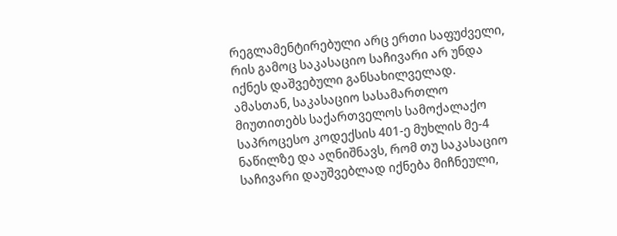რეგლამენტირებული არც ერთი საფუძველი, რის გამოც საკასაციო საჩივარი არ უნდა იქნეს დაშვებული განსახილველად.
ამასთან, საკასაციო სასამართლო მიუთითებს საქართველოს სამოქალაქო საპროცესო კოდექსის 401-ე მუხლის მე-4 ნაწილზე და აღნიშნავს, რომ თუ საკასაციო საჩივარი დაუშვებლად იქნება მიჩნეული,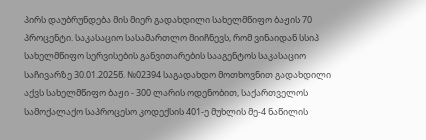პირს დაუბრუნდება მის მიერ გადახდილი სახელმწიფო ბაჟის 70 პროცენტი. საკასაციო სასამართლო მიიჩნევს, რომ ვინაიდან სსიპ სახელმწიფო სერვისების განვითარების სააგენტოს საკასაციო საჩივარზე 30.01.2025წ. №02394 საგადახდო მოთხოვნით გადახდილი აქვს სახელმწიფო ბაჟი - 300 ლარის ოდენობით, საქართველოს სამოქალაქო საპროცესო კოდექსის 401-ე მუხლის მე-4 ნაწილის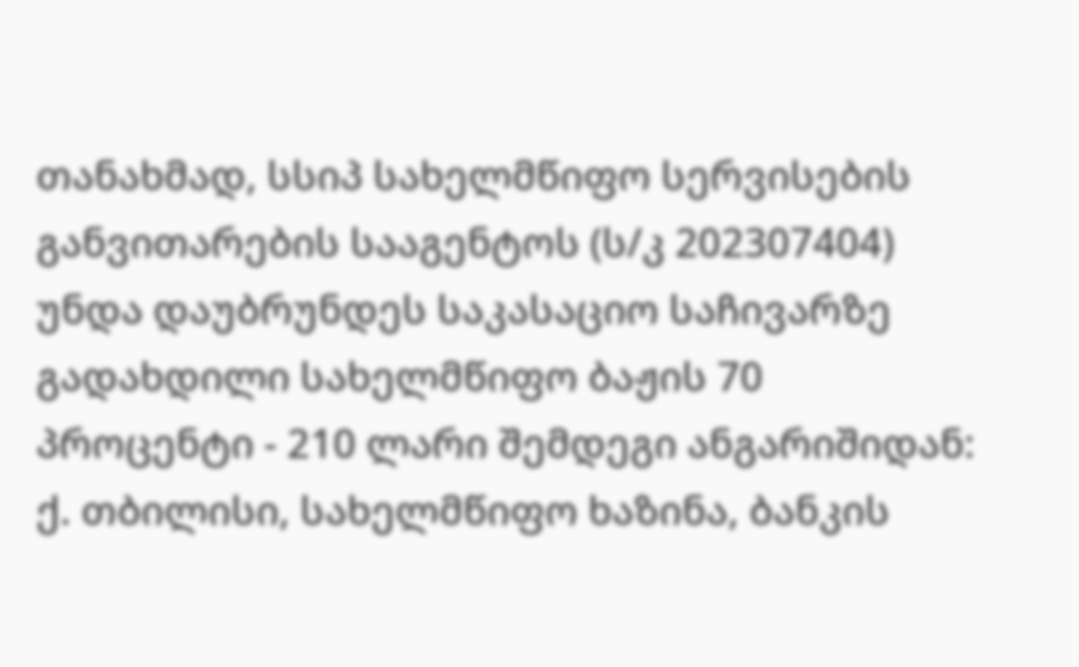თანახმად, სსიპ სახელმწიფო სერვისების განვითარების სააგენტოს (ს/კ 202307404) უნდა დაუბრუნდეს საკასაციო საჩივარზე გადახდილი სახელმწიფო ბაჟის 70 პროცენტი - 210 ლარი შემდეგი ანგარიშიდან: ქ. თბილისი, სახელმწიფო ხაზინა, ბანკის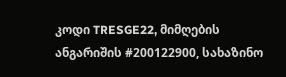კოდი TRESGE22, მიმღების ანგარიშის #200122900, სახაზინო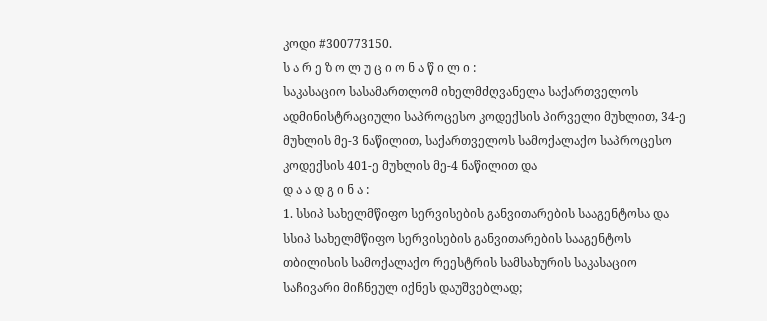კოდი #300773150.
ს ა რ ე ზ ო ლ უ ც ი ო ნ ა წ ი ლ ი :
საკასაციო სასამართლომ იხელმძღვანელა საქართველოს ადმინისტრაციული საპროცესო კოდექსის პირველი მუხლით, 34-ე მუხლის მე-3 ნაწილით, საქართველოს სამოქალაქო საპროცესო კოდექსის 401-ე მუხლის მე-4 ნაწილით და
დ ა ა დ გ ი ნ ა :
1. სსიპ სახელმწიფო სერვისების განვითარების სააგენტოსა და სსიპ სახელმწიფო სერვისების განვითარების სააგენტოს თბილისის სამოქალაქო რეესტრის სამსახურის საკასაციო საჩივარი მიჩნეულ იქნეს დაუშვებლად;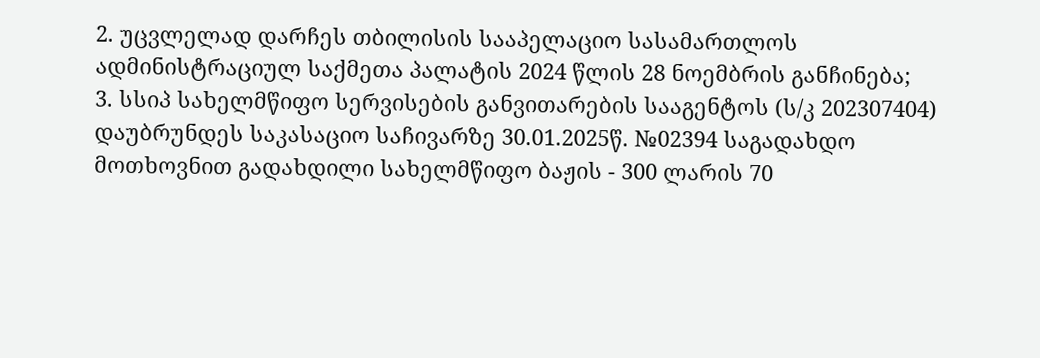2. უცვლელად დარჩეს თბილისის სააპელაციო სასამართლოს ადმინისტრაციულ საქმეთა პალატის 2024 წლის 28 ნოემბრის განჩინება;
3. სსიპ სახელმწიფო სერვისების განვითარების სააგენტოს (ს/კ 202307404) დაუბრუნდეს საკასაციო საჩივარზე 30.01.2025წ. №02394 საგადახდო მოთხოვნით გადახდილი სახელმწიფო ბაჟის - 300 ლარის 70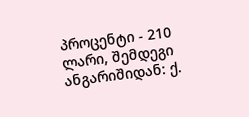პროცენტი - 210 ლარი, შემდეგი ანგარიშიდან: ქ.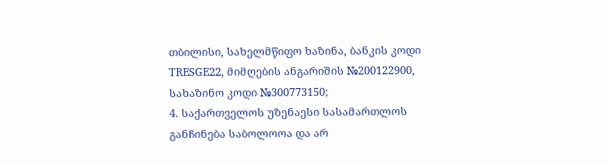თბილისი, სახელმწიფო ხაზინა, ბანკის კოდი TRESGE22, მიმღების ანგარიშის №200122900, სახაზინო კოდი №300773150;
4. საქართველოს უზენაესი სასამართლოს განჩინება საბოლოოა და არ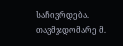საჩივრდება.
თავმჯდომარე მ.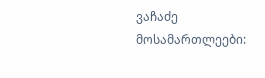ვაჩაძე
მოსამართლეები: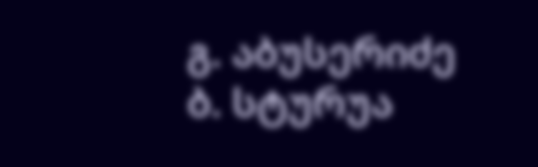გ. აბუსერიძე
ბ. სტურუა